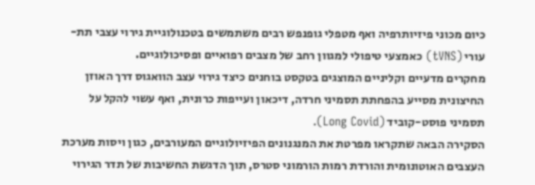כיום מכוני פיזיותרפיה ואף מטפלי גופנפש רבים משתמשים בטכנולוגיית גירוי עצבי תת-עורי (tVNS) כאמצעי טיפולי למגוון רחב של מצבים רפואיים ופסיכולוגיים.
מחקרים מדעיים וקליניים המוצגים בטקסט בוחנים כיצד גירוי עצב הוואגוס דרך האוזן החיצונית מסייע בהפחתת תסמיני חרדה, דיכאון ועייפות כרונית, ואף עשוי להקל על תסמיני פוסט-קוביד (Long Covid).
הסקירה הבאה שתקראו מפרטת את המנגנונים הפיזיולוגיים המעורבים, כגון ויסות מערכת העצבים האוטונומית והורדת רמות הורמוני סטרס, תוך הדגשת החשיבות של תדר הגירוי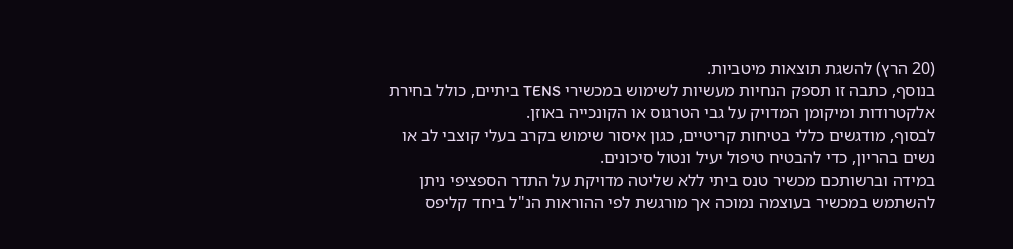(20 הרץ) להשגת תוצאות מיטביות.
בנוסף, כתבה זו תספק הנחיות מעשיות לשימוש במכשירי TENS ביתיים, כולל בחירת אלקטרודות ומיקומן המדויק על גבי הטרגוס או הקונכייה באוזן.
לבסוף, מודגשים כללי בטיחות קריטיים, כגון איסור שימוש בקרב בעלי קוצבי לב או נשים בהריון, כדי להבטיח טיפול יעיל ונטול סיכונים.
במידה וברשותכם מכשיר טנס ביתי ללא שליטה מדויקת על התדר הספציפי ניתן להשתמש במכשיר בעוצמה נמוכה אך מורגשת לפי ההוראות הנ"ל ביחד קליפס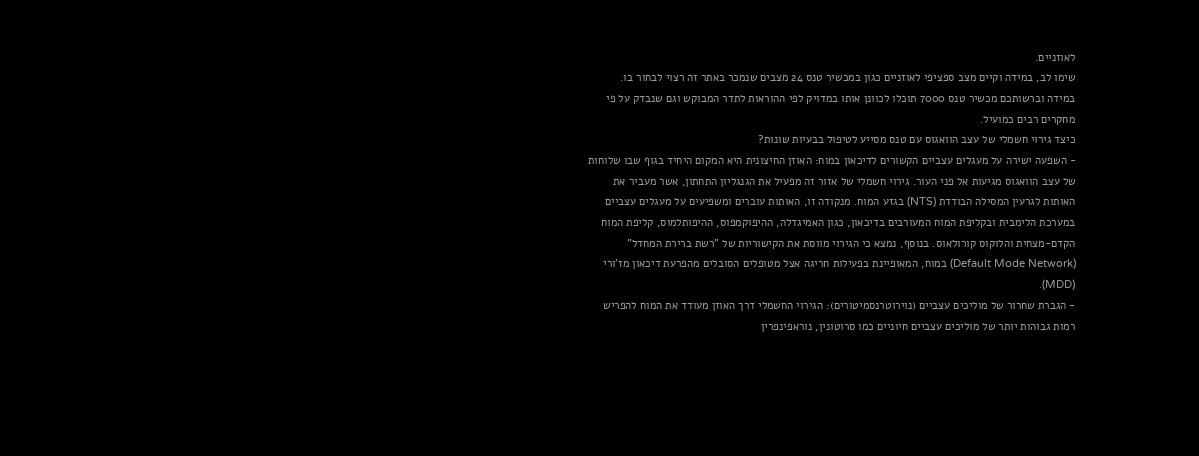לאוזניים.
שימו לב, במידה וקיים מצב ספציפי לאוזניים כגון במכשיר טנס 24 מצבים שנמכר באתר זה רצוי לבחור בו.
במידה וברשותכם מכשיר טנס 7000 תוכלו לכוונן אותו במדויק לפי ההוראות לתדר המבוקש וגם שנבדק על פי מחקרים רבים כמועיל.
כיצד גירוי חשמלי של עצב הוואגוס עם טנס מסייע לטיפול בבעיות שונות?
- השפעה ישירה על מעגלים עצביים הקשורים לדיכאון במוח: האוזן החיצונית היא המקום היחיד בגוף שבו שלוחות של עצב הוואגוס מגיעות אל פני העור. גירוי חשמלי של אזור זה מפעיל את הגנגליון התחתון, אשר מעביר את האותות לגרעין המסילה הבודדת (NTS) בגזע המוח. מנקודה זו, האותות עוברים ומשפיעים על מעגלים עצביים במערכת הלימבית ובקליפת המוח המעורבים בדיכאון, כגון האמיגדלה, ההיפוקמפוס, ההיפותלמוס, קליפת המוח הקדם-מצחית והלוקוס קורולאוס. בנוסף, נמצא כי הגירוי מווסת את הקישוריות של "רשת ברירת המחדל" (Default Mode Network) במוח, המאופיינת בפעילות חריגה אצל מטופלים הסובלים מהפרעת דיכאון מז'ורי (MDD).
- הגברת שחרור של מוליכים עצביים (נוירוטרנסמיטורים): הגירוי החשמלי דרך האוזן מעודד את המוח להפריש רמות גבוהות יותר של מוליכים עצביים חיוניים כמו סרוטונין, נוראפינפרין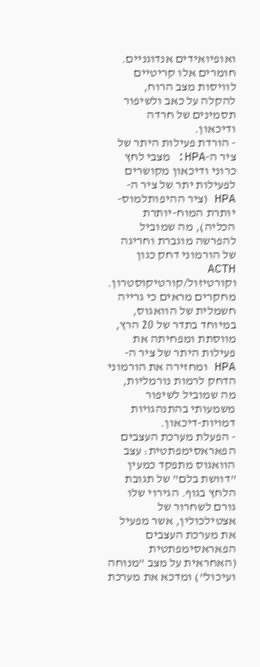ואופיואידים אנדוגניים. חומרים אלו קריטיים לוויסות מצב הרוח, להקלה על כאב ולשיפור תסמינים של חרדה ודיכאון.
- הורדת פעילות היתר של ציר ה-HPA: מצבי לחץ כרוני ודיכאון מקושרים לפעילות יתר של ציר ה-HPA (ציר ההיפותלמוס-יותרת המוח-יותרת הכליה), מה שמוביל להפרשה מוגברת וחריגה של הורמוני דחק כגון ACTH וקורטיזול/קורטיקוסטרון. מחקרים מראים כי גרייה חשמלית של הוואגוס, במיוחד בתדר של 20 הרץ, מווסתת ומפחיתה את פעילות היתר של ציר ה-HPA ומחזירה את הורמוני הדחק לרמות נורמליות, מה שמוביל לשיפור משמעותי בהתנהגויות דמויות-דיכאון.
- הפעלת מערכת העצבים הפאראסימפתטית: עצב הוואגוס מתפקד כמעין "דוושת בלם" של תגובת הלחץ בגוף. הגירוי שלו גורם לשחרור של אצטילכולין, אשר מפעיל את מערכת העצבים הפאראסימפתטית (האחראית על מצב "מנוחה ועיכול") ומדכא את מערכת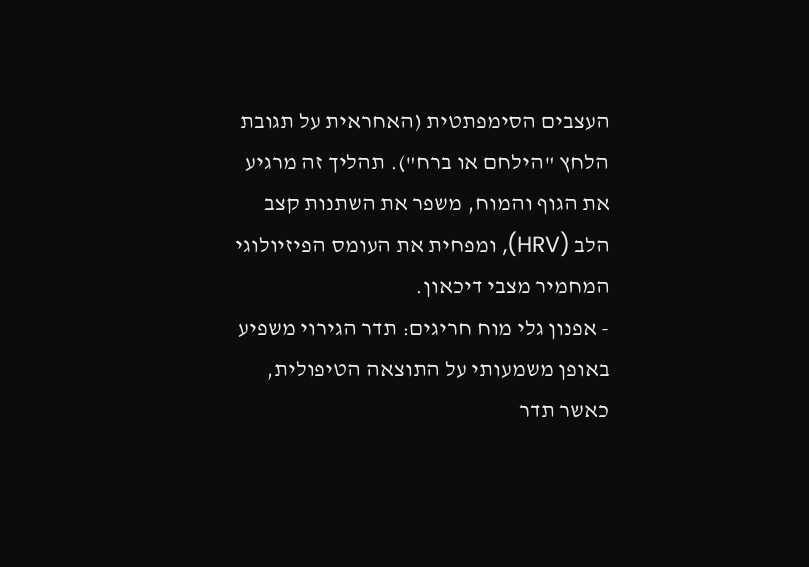העצבים הסימפתטית (האחראית על תגובת הלחץ "הילחם או ברח"). תהליך זה מרגיע את הגוף והמוח, משפר את השתנות קצב הלב (HRV), ומפחית את העומס הפיזיולוגי המחמיר מצבי דיכאון.
- אפנון גלי מוח חריגים: תדר הגירוי משפיע באופן משמעותי על התוצאה הטיפולית, כאשר תדר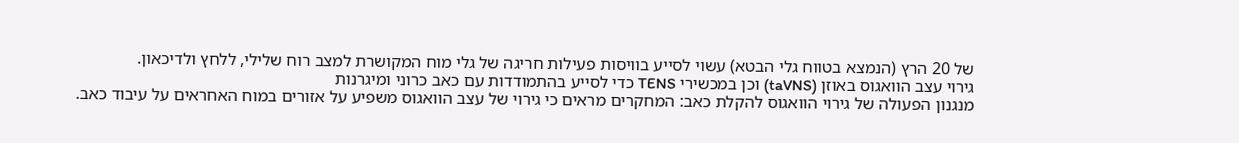של 20 הרץ (הנמצא בטווח גלי הבטא) עשוי לסייע בוויסות פעילות חריגה של גלי מוח המקושרת למצב רוח שלילי, ללחץ ולדיכאון.
גירוי עצב הוואגוס באוזן (taVNS) וכן במכשירי TENS כדי לסייע בהתמודדות עם כאב כרוני ומיגרנות
מנגנון הפעולה של גירוי הוואגוס להקלת כאב: המחקרים מראים כי גירוי של עצב הוואגוס משפיע על אזורים במוח האחראים על עיבוד כאב.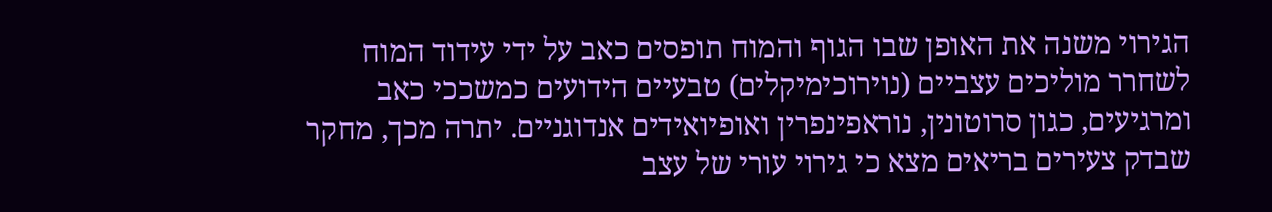הגירוי משנה את האופן שבו הגוף והמוח תופסים כאב על ידי עידוד המוח לשחרר מוליכים עצביים (נוירוכימיקלים) טבעיים הידועים כמשככי כאב ומרגיעים, כגון סרוטונין, נוראפינפרין ואופיואידים אנדוגניים. יתרה מכך, מחקר שבדק צעירים בריאים מצא כי גירוי עורי של עצב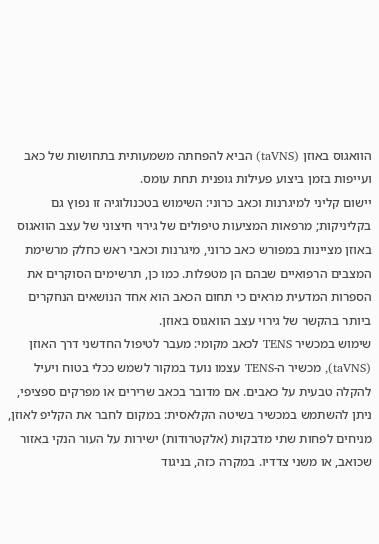הוואגוס באוזן (taVNS) הביא להפחתה משמעותית בתחושות של כאב ועייפות בזמן ביצוע פעילות גופנית תחת עומס.
יישום קליני למיגרנות וכאב כרוני: השימוש בטכנולוגיה זו נפוץ גם בקליניקות; מרפאות המציעות טיפולים של גירוי חיצוני של עצב הוואגוס באוזן מציינות במפורש כאב כרוני, מיגרנות וכאבי ראש כחלק מרשימת המצבים הרפואיים שבהם הן מטפלות. כמו כן, תרשימים הסוקרים את הספרות המדעית מראים כי תחום הכאב הוא אחד הנושאים הנחקרים ביותר בהקשר של גירוי עצב הוואגוס באוזן.
שימוש במכשיר TENS לכאב מקומי: מעבר לטיפול החדשני דרך האוזן (taVNS), מכשיר ה-TENS עצמו נועד במקור לשמש ככלי בטוח ויעיל להקלה טבעית על כאבים. אם מדובר בכאב שרירים או מפרקים ספציפי, ניתן להשתמש במכשיר בשיטה הקלאסית: במקום לחבר את הקליפ לאוזן, מניחים לפחות שתי מדבקות (אלקטרודות) ישירות על העור הנקי באזור שכואב, או משני צדדיו. במקרה כזה, בניגוד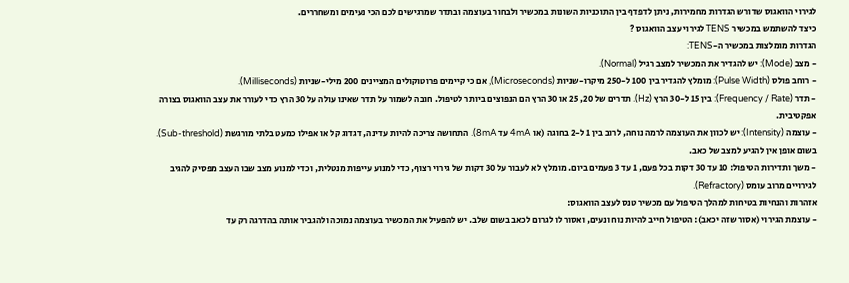לגירוי הוואגוס שדורש הגדרות מחמירות, ניתן לדפדף בין התוכניות השונות במכשיר ולבחור בעוצמה ובתדר שמרגישים לכם הכי נעימים ומשחררים.
כיצד להשתמש במכשיר TENS לגירוי עצב הוואגוס ?
הגדרות מומלצות במכשיר ה-TENS:
- מצב (Mode): יש להגדיר את המכשיר למצב רגיל (Normal).
- רוחב פולס (Pulse Width): מומלץ להגדיר בין 100 ל-250 מיקרו-שניות (Microseconds), אם כי קיימים פרוטוקולים המציינים 200 מילי-שניות (Milliseconds).
- תדר (Frequency / Rate): בין 15 ל-30 הרץ (Hz). תדרים של 20, 25 או 30 הרץ הם הנפוצים ביותר לטיפול. חובה לשמור על תדר שאינו עולה על 30 הרץ כדי לעורר את עצב הוואגוס בצורה אפקטיבית.
- עוצמה (Intensity): יש לכוון את העוצמה לרמה נוחה, לרוב בין 1 ל-2 בחוגה (או 4mA עד 8mA). התחושה צריכה להיות עדינה, דגדוג קל או אפילו כמעט בלתי מורגשת (Sub-threshold). בשום אופן אין להגיע למצב של כאב.
- משך ותדירות הטיפול: 10 עד 30 דקות בכל פעם, 1 עד 3 פעמים ביום. מומלץ לא לעבור על 30 דקות של גירוי רצוף, כדי למנוע עייפות מנטלית, וכדי למנוע מצב שבו העצב מפסיק להגיב לגירויים מרוב עומס (Refractory).
אזהרות והנחיות בטיחות למהלך הטיפול עם מכשיר טנס לעצב הוואגוס:
- עוצמת הגירוי (אסור שזה יכאב): הטיפול חייב להיות נוח ונעים, ואסור לו לגרום לכאב בשום שלב. יש להפעיל את המכשיר בעוצמה נמוכה ולהגביר אותה בהדרגה רק עד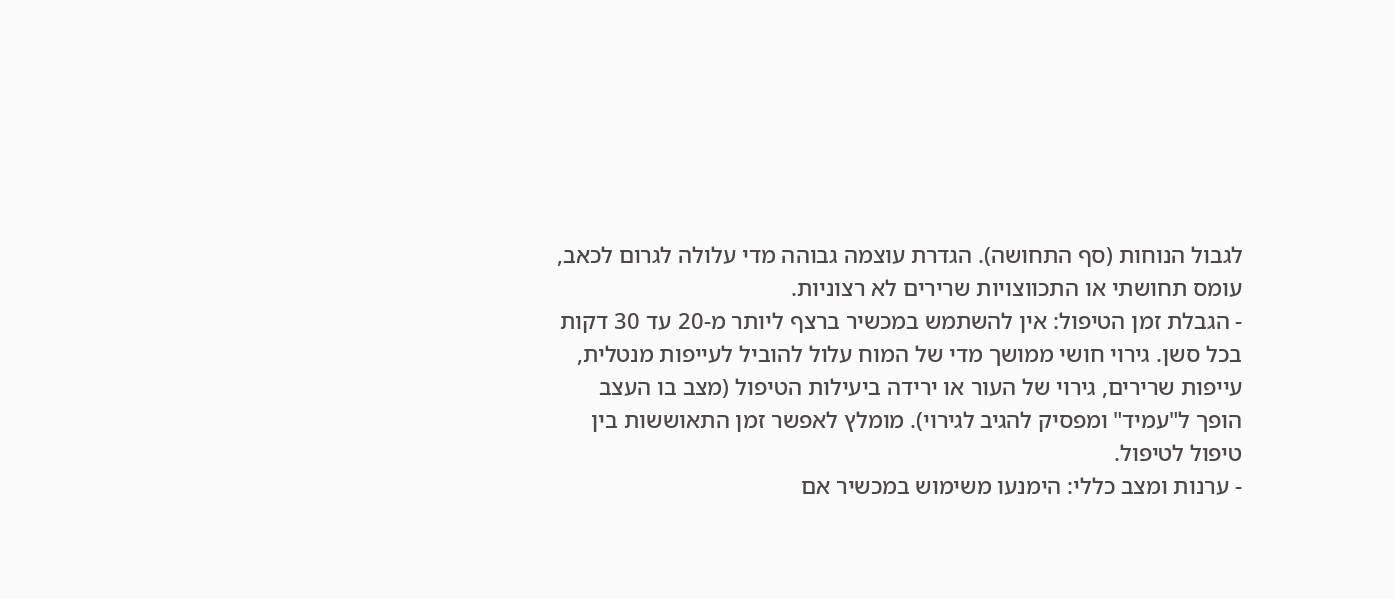לגבול הנוחות (סף התחושה). הגדרת עוצמה גבוהה מדי עלולה לגרום לכאב, עומס תחושתי או התכווצויות שרירים לא רצוניות.
- הגבלת זמן הטיפול: אין להשתמש במכשיר ברצף ליותר מ-20 עד 30 דקות בכל סשן. גירוי חושי ממושך מדי של המוח עלול להוביל לעייפות מנטלית, עייפות שרירים, גירוי של העור או ירידה ביעילות הטיפול (מצב בו העצב הופך ל"עמיד" ומפסיק להגיב לגירוי). מומלץ לאפשר זמן התאוששות בין טיפול לטיפול.
- ערנות ומצב כללי: הימנעו משימוש במכשיר אם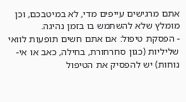אתם מרגישים עייפים מדי, לא במיטבכם, וכן מומלץ שלא להשתמש בו בזמן נהיגה.
- הפסקת טיפול: אם אתם חשים תופעות לוואי שליליות (כגון סחרחורת, בחילה, כאב או אי-נוחות) יש להפסיק את הטיפול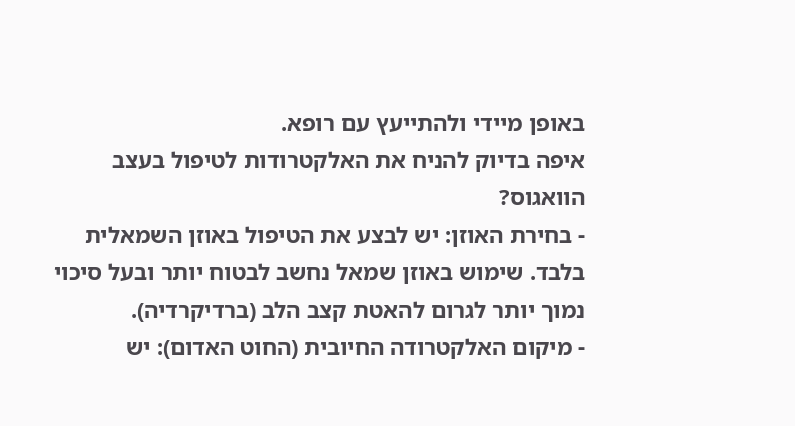באופן מיידי ולהתייעץ עם רופא.
איפה בדיוק להניח את האלקטרודות לטיפול בעצב הוואגוס?
- בחירת האוזן: יש לבצע את הטיפול באוזן השמאלית בלבד. שימוש באוזן שמאל נחשב לבטוח יותר ובעל סיכוי נמוך יותר לגרום להאטת קצב הלב (ברדיקרדיה).
- מיקום האלקטרודה החיובית (החוט האדום): יש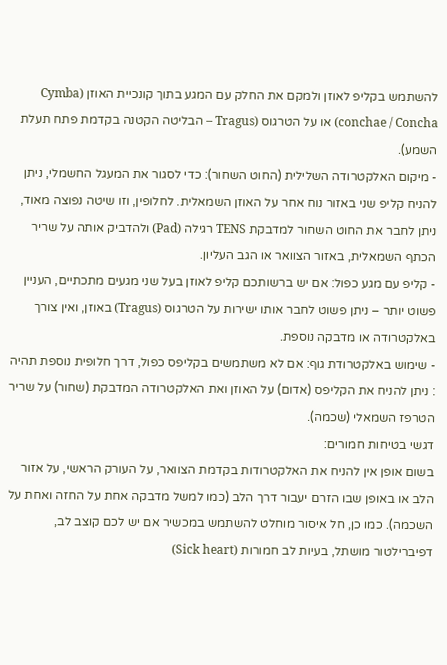להשתמש בקליפ לאוזן ולמקם את החלק עם המגע בתוך קונכיית האוזן (Cymba conchae / Concha) או על הטרגוס (Tragus – הבליטה הקטנה בקדמת פתח תעלת השמע).
- מיקום האלקטרודה השלילית (החוט השחור): כדי לסגור את המעגל החשמלי, ניתן להניח קליפ שני באזור נוח אחר על האוזן השמאלית. לחלופין, וזו שיטה נפוצה מאוד, ניתן לחבר את החוט השחור למדבקת TENS רגילה (Pad) ולהדביק אותה על שריר הכתף השמאלית, באזור הצוואר או הגב העליון.
- קליפ עם מגע כפול: אם יש ברשותכם קליפ לאוזן בעל שני מגעים מתכתיים, העניין פשוט יותר – ניתן פשוט לחבר אותו ישירות על הטרגוס (Tragus) באוזן, ואין צורך באלקטרודה או מדבקה נוספת.
- שימוש באלקטרודת גוף: אם לא משתמשים בקליפס כפול, דרך חלופית נוספת תהיה : ניתן להניח את הקליפס (אדום) על האוזן ואת האלקטרודה המדבקת (שחור) על שריר הטרפז השמאלי (שכמה).
דגשי בטיחות חמורים:
בשום אופן אין להניח את האלקטרודות בקדמת הצוואר, על העורק הראשי, על אזור הלב או באופן שבו הזרם יעבור דרך הלב (כמו למשל מדבקה אחת על החזה ואחת על השכמה). כמו כן, חל איסור מוחלט להשתמש במכשיר אם יש לכם קוצב לב, דפיברילטור מושתל, בעיות לב חמורות (Sick heart)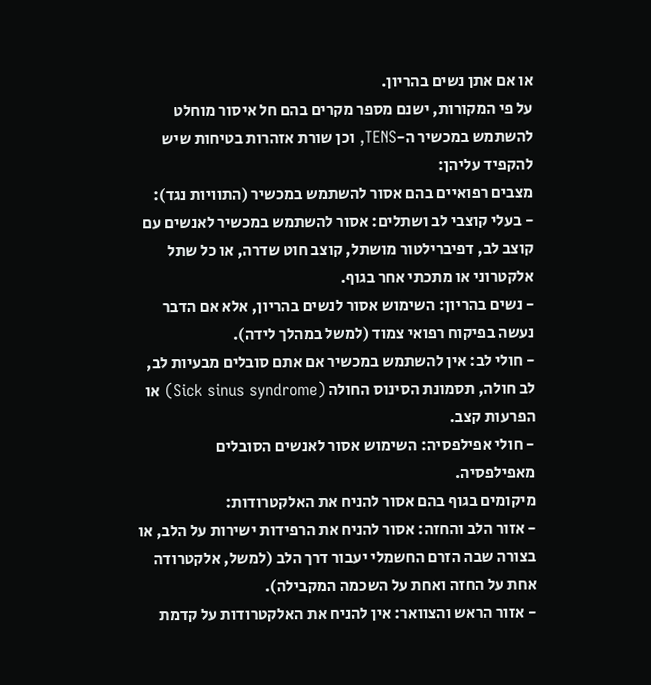או אם אתן נשים בהריון.
על פי המקורות, ישנם מספר מקרים בהם חל איסור מוחלט להשתמש במכשיר ה-TENS, וכן שורת אזהרות בטיחות שיש להקפיד עליהן:
מצבים רפואיים בהם אסור להשתמש במכשיר (התוויות נגד):
- בעלי קוצבי לב ושתלים: אסור להשתמש במכשיר לאנשים עם קוצב לב, דפיברילטור מושתל, קוצב חוט שדרה, או כל שתל אלקטרוני או מתכתי אחר בגוף.
- נשים בהריון: השימוש אסור לנשים בהריון, אלא אם הדבר נעשה בפיקוח רפואי צמוד (למשל במהלך לידה).
- חולי לב: אין להשתמש במכשיר אם אתם סובלים מבעיות לב, לב חולה, תסמונת הסינוס החולה (Sick sinus syndrome) או הפרעות קצב.
- חולי אפילפסיה: השימוש אסור לאנשים הסובלים מאפילפסיה.
מיקומים בגוף בהם אסור להניח את האלקטרודות:
- אזור הלב והחזה: אסור להניח את הרפידות ישירות על הלב, או בצורה שבה הזרם החשמלי יעבור דרך הלב (למשל, אלקטרודה אחת על החזה ואחת על השכמה המקבילה).
- אזור הראש והצוואר: אין להניח את האלקטרודות על קדמת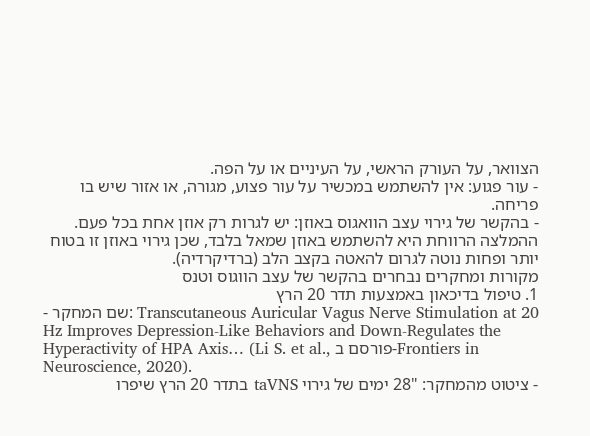הצוואר, על העורק הראשי, על העיניים או על הפה.
- עור פגוע: אין להשתמש במכשיר על עור פצוע, מגורה, או אזור שיש בו פריחה.
- בהקשר של גירוי עצב הוואגוס באוזן: יש לגרות רק אוזן אחת בכל פעם. ההמלצה הרווחת היא להשתמש באוזן שמאל בלבד, שכן גירוי באוזן זו בטוח יותר ופחות נוטה לגרום להאטה בקצב הלב (ברדיקרדיה).
מקורות ומחקרים נבחרים בהקשר של עצב הווגוס וטנס
1. טיפול בדיכאון באמצעות תדר 20 הרץ
- שם המחקר: Transcutaneous Auricular Vagus Nerve Stimulation at 20 Hz Improves Depression-Like Behaviors and Down-Regulates the Hyperactivity of HPA Axis… (Li S. et al., פורסם ב-Frontiers in Neuroscience, 2020).
- ציטוט מהמחקר: "28 ימים של גירוי taVNS בתדר 20 הרץ שיפרו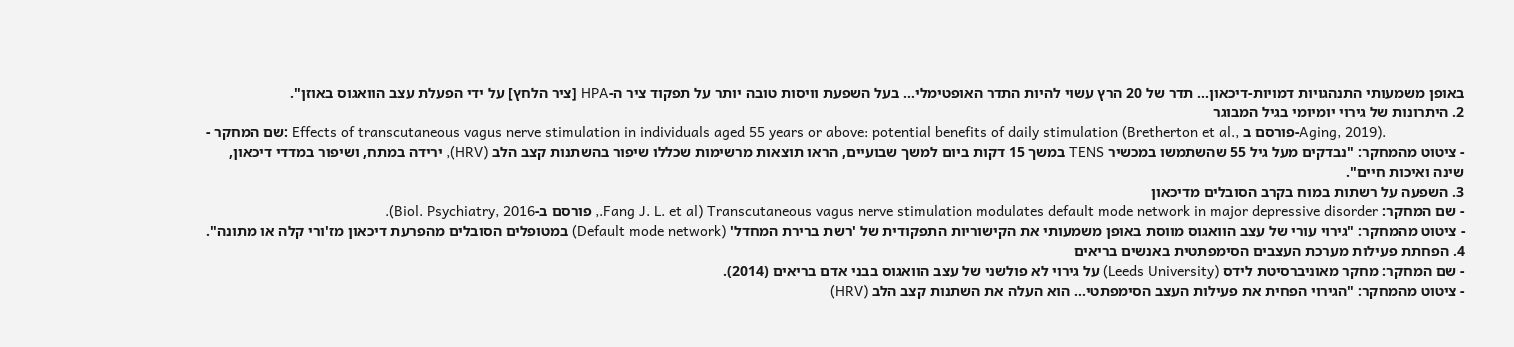באופן משמעותי התנהגויות דמויות-דיכאון… תדר של 20 הרץ עשוי להיות התדר האופטימלי… בעל השפעת וויסות טובה יותר על תפקוד ציר ה-HPA [ציר הלחץ] על ידי הפעלת עצב הוואגוס באוזן".
2. היתרונות של גירוי יומיומי בגיל המבוגר
- שם המחקר: Effects of transcutaneous vagus nerve stimulation in individuals aged 55 years or above: potential benefits of daily stimulation (Bretherton et al., פורסם ב-Aging, 2019).
- ציטוט מהמחקר: "נבדקים מעל גיל 55 שהשתמשו במכשיר TENS במשך 15 דקות ביום למשך שבועיים, הראו תוצאות מרשימות שכללו שיפור בהשתנות קצב הלב (HRV), ירידה במתח, ושיפור במדדי דיכאון, שינה ואיכות חיים".
3. השפעה על רשתות במוח בקרב הסובלים מדיכאון
- שם המחקר: Transcutaneous vagus nerve stimulation modulates default mode network in major depressive disorder (Fang J. L. et al., פורסם ב-Biol. Psychiatry, 2016).
- ציטוט מהמחקר: "גירוי עורי של עצב הוואגוס מווסת באופן משמעותי את הקישוריות התפקודית של 'רשת ברירת המחדל' (Default mode network) במטופלים הסובלים מהפרעת דיכאון מז'ורי קלה או מתונה".
4. הפחתת פעילות מערכת העצבים הסימפתטית באנשים בריאים
- שם המחקר: מחקר מאוניברסיטת לידס (Leeds University) על גירוי לא פולשני של עצב הוואגוס בבני אדם בריאים (2014).
- ציטוט מהמחקר: "הגירוי הפחית את פעילות העצב הסימפתטי… הוא העלה את השתנות קצב הלב (HRV)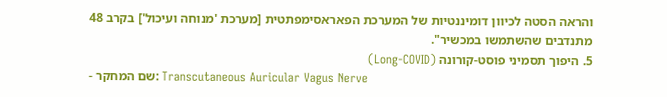והראה הסטה לכיוון דומיננטיות של המערכת הפאראסימפתטית [מערכת 'מנוחה ועיכול'] בקרב 48 מתנדבים שהשתמשו במכשיר".
5. היפוך תסמיני פוסט-קורונה (Long-COVID)
- שם המחקר: Transcutaneous Auricular Vagus Nerve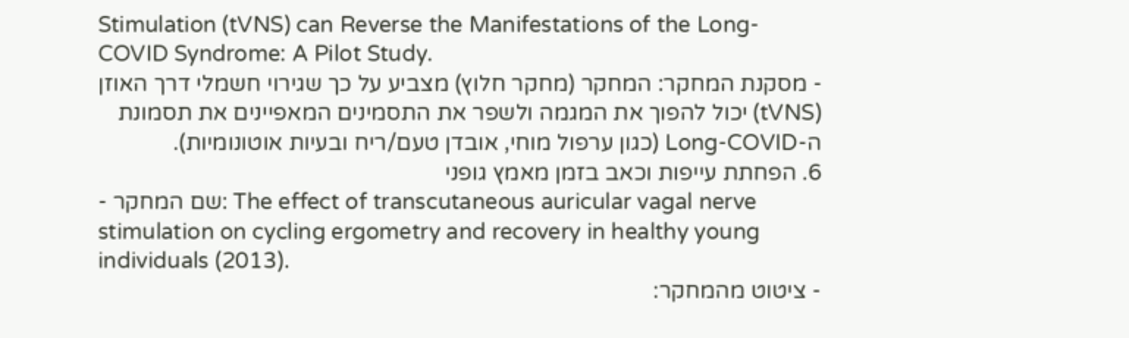Stimulation (tVNS) can Reverse the Manifestations of the Long-COVID Syndrome: A Pilot Study.
- מסקנת המחקר: המחקר (מחקר חלוץ) מצביע על כך שגירוי חשמלי דרך האוזן (tVNS) יכול להפוך את המגמה ולשפר את התסמינים המאפיינים את תסמונת ה-Long-COVID (כגון ערפול מוחי, אובדן טעם/ריח ובעיות אוטונומיות).
6. הפחתת עייפות וכאב בזמן מאמץ גופני
- שם המחקר: The effect of transcutaneous auricular vagal nerve stimulation on cycling ergometry and recovery in healthy young individuals (2013).
- ציטוט מהמחקר: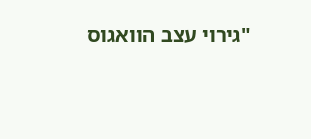"גירוי עצב הוואגוס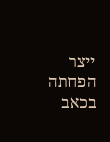ייצר הפחתה בכאב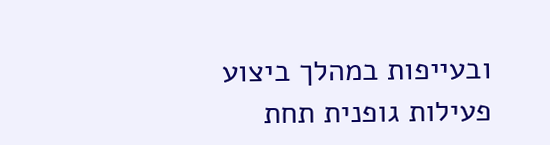ובעייפות במהלך ביצוע פעילות גופנית תחת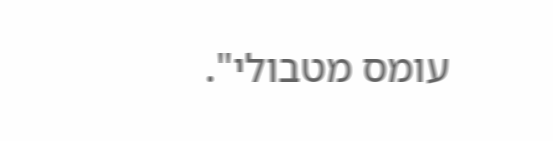עומס מטבולי".